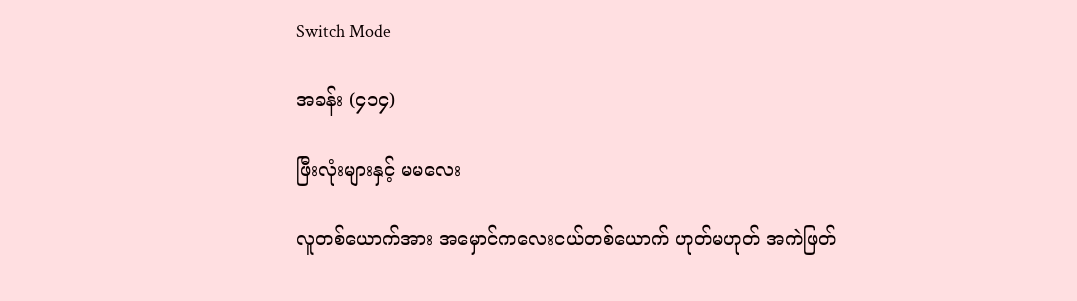Switch Mode

အခန်း (၄၁၄)

ဖြီးလုံးများနှင့် မမလေး

လူတစ်ယောက်အား အမှောင်ကလေးငယ်တစ်ယောက် ဟုတ်မဟုတ် အကဲဖြတ်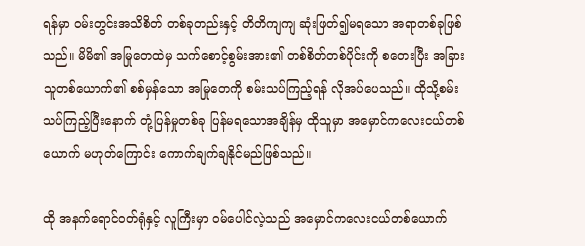ရန်မှာ ဝမ်းတွင်းအသိစိတ် တစ်ခုတည်းနှင့် တိတိကျကျ ဆုံးဖြတ်၍မရသော အရာတစ်ခုဖြစ်သည်။ မိမိ၏ အမြုတေထဲမှ သက်စောင့်စွမ်းအား၏ တစ်စိတ်တစ်ပိုင်းကို စတေးပြီး အခြားသူတစ်‌ယောက်၏ စစ်မှန်သော အမြုတေကို စမ်းသပ်ကြည့်ရန် လိုအပ်ပေသည်။ ထိုသို့စမ်းသပ်ကြည့်ပြီးနောက် တုံ့ပြန်မှုတစ်ခု ပြန်မရသောအချိန်မှ ထိုသူမှာ အမှောင်ကလေးငယ်တစ်ယောက် မဟုတ်ကြောင်း ကောက်ချက်ချနိုင်မည်ဖြစ်သည်။

ထို အနက်ရောင်ဝတ်ရုံနှင့် လူကြီးမှာ ဝမ်ပေါင်လဲ့သည် အမှောင်ကလေးငယ်တစ်ယောက်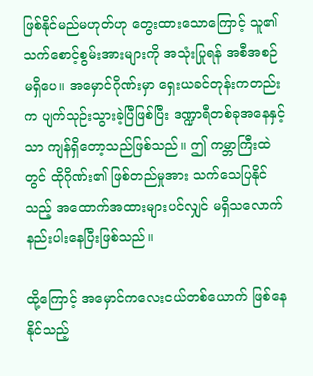ဖြစ်နိုင်မည်မဟုတ်ဟု တွေးထားသောကြောင့် သူ၏ သက်စောင့်စွမ်းအားများကို အသုံးပြုရန် အစီအစဉ်မရှိပေ။ အမှောင်ဂိုဏ်းမှာ ရှေးယခင်တုန်းကတည်းက ပျက်သုဉ်းသွားခဲ့ပြီဖြစ်ပြီး ဒဏ္ဍာရီတစ်ခုအနေနှင့်သာ ကျန်ရှိတော့သည်ဖြစ်သည်။ ဤ ကမ္ဘာကြီးထဲတွင် ထိုဂိုဏ်း၏ ဖြစ်တည်မှုအား သက်သေပြ‌နိုင်သည့် အထောက်အထားများပင်လျှင် မရှိသလောက် နည်းပါးနေပြီးဖြစ်သည်။

ထို့ကြောင့် အမှောင်ကလေးငယ်တစ်ယောက် ဖြစ်နေနိုင်သည့်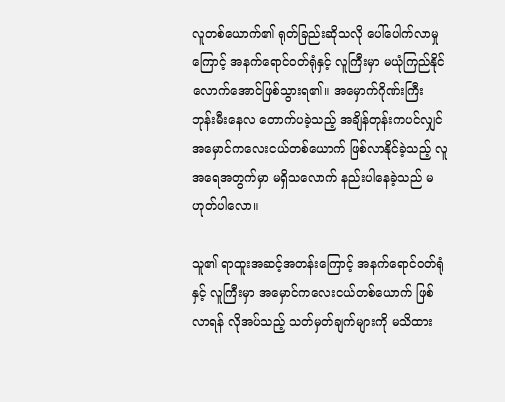လူတစ်ယောက်၏ ရုတ်ခြည်းဆိုသလို ပေါ်ပေါက်လာမှုကြောင့် အနက်ရောင်ဝတ်ရုံနှင့် လူကြီးမှာ မယုံကြည်နိုင်လောက်အောင်ဖြစ်သွားရ၏။ အမှောက်ဂိုဏ်းကြီး ဘုန်းမီးနေလ တောက်ပခဲ့သည့် အချိန်တုန်းကပင်လျှင် အမှောင်ကလေးငယ်တစ်ယောက် ဖြစ်လာနိုင်ခဲ့သည့် လူအရေအတွက်မှာ မရှိသလောက် နည်းပါနေခဲ့သည် မဟုတ်ပါလော။

သူ၏ ရာထူးအဆင့်အတန်းကြောင့် အနက်ရောင်ဝတ်ရုံနှင့် လူကြီးမှာ အမှောင်ကလေးငယ်တစ်ယောက် ဖြစ်လာရန် လိုအပ်သည့် သတ်မှတ်ချက်များကို မသိထား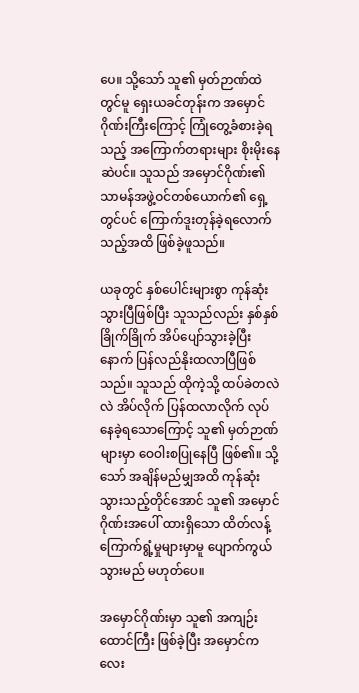ပေ။ သို့သော် သူ၏ မှတ်ဉာဏ်ထဲတွင်မူ ရှေးယခင်တုန်းက အမှောင်ဂိုဏ်းကြီးကြောင့် ကြုံတွေ့ခံစားခဲ့ရသည့် အကြောက်တရားများ စိုးမိုးနေဆဲပင်။ သူသည် အမှောင်ဂိုဏ်း၏ သာမန်အဖွဲ့ဝင်တစ်ယောက်၏ ရှေ့တွင်ပင် ကြောက်ဒူးတုန်ခဲ့ရလောက်သည့်အထိ ဖြစ်ခဲ့ဖူသည်။

ယခုတွင် နှစ်ပေါင်းများစွာ ကုန်ဆုံးသွားပြီဖြစ်ပြီး သူသည်လည်း နှစ်နှစ်ခြိုက်ခြိုက် အိပ်ပျော်သွားခဲ့ပြီးနောက် ပြန်လည်နိုးထလာပြီဖြစ်သည်။ သူသည် ထိုကဲ့သို့ ထပ်ခဲတလဲလဲ အိပ်လိုက် ပြန်ထလာလိုက် လုပ်နေခဲ့ရသောကြောင့် သူ၏ မှတ်ဉာဏ်များမှာ ဝေဝါးစပြုနေပြီ ဖြစ်၏။ သို့သော် အချိန်မည်မျှအထိ ကုန်ဆုံးသွားသည့်တိုင်အောင် သူ၏ အမှောင်ဂိုဏ်းအပေါ် ထားရှိသော ထိတ်လန့်ကြောက်ရွံ့မှုများမှာမူ ပျောက်ကွယ်သွားမည် မဟုတ်ပေ။

အမှောင်ဂိုဏ်းမှာ သူ၏ အကျဉ်းထောင်ကြီး ဖြစ်ခဲ့ပြီး အမှောင်ကလေး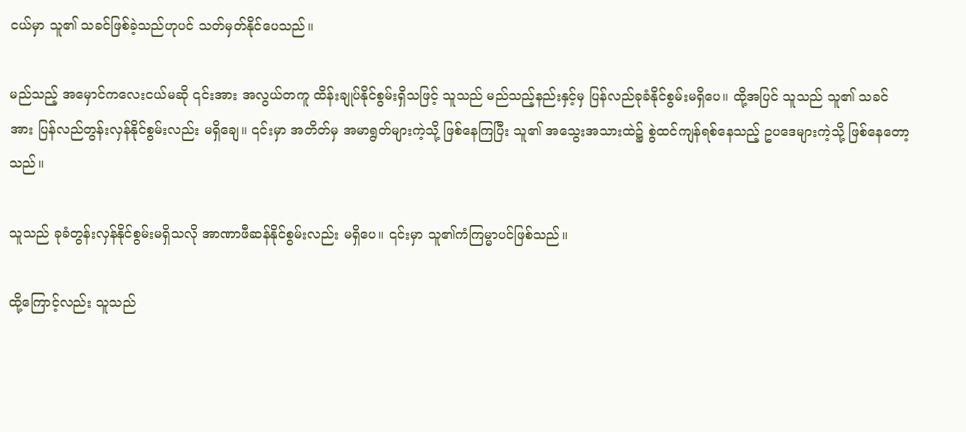ငယ်မှာ သူ၏ သခင်ဖြစ်ခဲ့သည်ဟုပင် သတ်မှတ်နိုင်ပေသည်။

မည်သည့် အမှောင်ကလေးငယ်မဆို ၎င်းအား အလွယ်တကူ ထိန်းချုပ်နိုင်စွမ်းရှိသဖြင့် သူသည် မည်သည့်နည်းနှင့်မှ ပြန်လည်ခုခံနိုင်စွမ်းမရှိပေ။ ထို့အပြင် သူသည် သူ၏ သခင်အား ပြန်လည်တွန်းလှန်နိုင်စွမ်းလည်း မရှိချေ။ ၎င်းမှာ အတိတ်မှ အမာရွတ်များကဲ့သို့ ဖြစ်နေကြပြီး သူ၏ အသွေးအသားထဲ၌ စွဲထင်ကျန်ရစ်နေသည့် ဥပဒေများကဲ့သို့ ဖြစ်နေတော့သည်။

သူသည် ခုခံတွန်းလှန်နိုင်စွမ်းမရှိသလို အာဏာဖီဆန်နိုင်စွမ်းလည်း မရှိပေ။ ၎င်းမှာ သူ၏ကံကြမ္မာပင်ဖြစ်သည်။

ထို့ကြောင့်လည်း သူသည်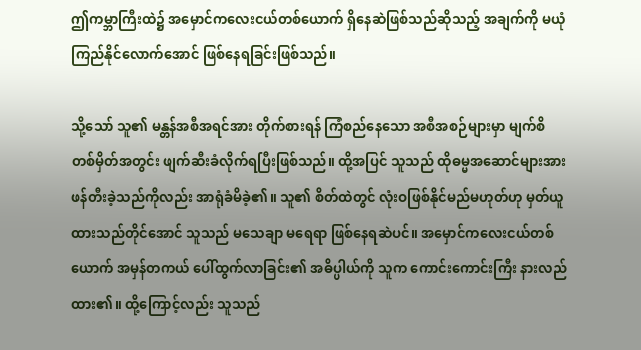ဤကမ္ဘာကြီးထဲ၌ အမှောင်ကလေးငယ်တစ်ယောက် ရှိနေဆဲဖြစ်သည်ဆိုသည့် အချက်ကို မယုံကြည်နိုင်လောက်အောင် ဖြစ်နေရခြင်းဖြစ်သည်။

သို့သော် သူ၏ မန္တန်အစီအရင်အား တိုက်စားရန် ကြံစည်နေသော အစီအစဉ်များမှာ မျက်စိတစ်မှိတ်အတွင်း ဖျက်ဆီးခံလိုက်ရပြီးဖြစ်သည်။ ထို့အပြင် သူသည် ထိုဓမ္မအဆောင်များအား ဖန်တီးခဲ့သည်ကိုလည်း အာရုံခံမိခဲ့၏။ သူ၏ စိတ်ထဲတွင် လုံးဝဖြစ်နိုင်မည်မဟုတ်ဟု မှတ်ယူထားသည်တိုင်အောင် သူသည် မသေချာ မရေရာ ဖြစ်နေရဆဲပင်။ အမှောင်ကလေးငယ်တစ်ယောက် အမှန်တကယ် ပေါ်ထွက်လာခြင်း၏ အဓိပ္ပါယ်ကို သူက ကောင်းကောင်းကြီး နားလည်ထား၏။ ထို့ကြောင့်လည်း သူသည်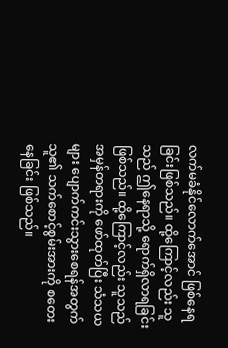လက်မခံနိုင်လောက်အောင် ဖြစ်နေရခြင်းဖြစ်သည်။ ထို့ကြောင့်လည်း သူသည် ဤနေရာသို့ ရောက်ရှိလာရခြင်းဖြစ်သည်။ ထို့ကြောင့်လည်း သူသည် အမှန်တရားကို ဖော်ထုတ်ပြီး သံသယများ ပျောက်ကင်းသွားစေရန်အတွက် သူ၏ သက်စောင့်စွမ်းအားကို စတေးနေခြင်း ဖြစ်သည်။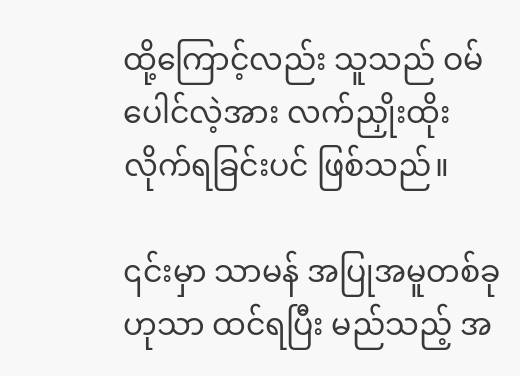ထို့ကြောင့်လည်း သူသည် ဝမ်ပေါင်လဲ့အား လက်ညှိုးထိုးလိုက်ရခြင်းပင် ဖြစ်သည်။

၎င်းမှာ သာမန် အပြုအမူတစ်ခုဟုသာ ထင်ရပြီး မည်သည့် အ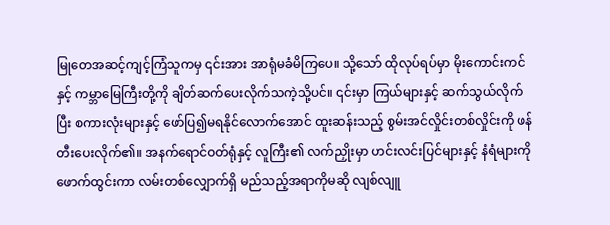မြုတေအဆင့်ကျင့်ကြံသူကမှ ၎င်းအား အာရုံမခံမိကြပေ။ သို့သော် ထိုလုပ်ရပ်မှာ မိုးကောင်းကင်နှင့် ကမ္ဘာမြေကြီးတို့ကို ချိတ်ဆက်ပေးလိုက်သကဲ့သို့ပင်။ ၎င်းမှာ ကြယ်များနှင့် ဆက်သွယ်လိုက်ပြီး စကားလုံးများနှင့် ဖော်ပြ၍မရနိုင်လောက်အောင် ထူးဆန်းသည့် စွမ်းအင်လှိုင်းတစ်လှိုင်းကို ဖန်တီးပေးလိုက်၏။ အနက်ရောင်ဝတ်ရုံနှင့် လူကြီး၏ လက်ညှိုးမှာ ဟင်းလင်းပြင်များနှင့် နံရံများကို ဖောက်ထွင်းကာ လမ်း‌တစ်လျှောက်ရှိ မည်သည့်အရာကိုမဆို လျစ်လျူ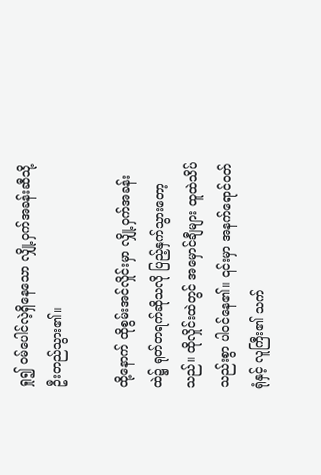ရှု၍ ဝမ်ပေါင်လဲ့ရှိနေသော လျှို့ဝှက်အခန်းဆီသို့ ဦးတည်သွား၏။

ထို့နောက် ထိုစွမ်းအင်လှိုင်းမှာ လျှို့ဝှက်အခန်းထဲ၌ ရုတ်တရက်ဆိုသလို ပြည့်နှက်သွားတော့သည်။ ထိုလှိုင်းထဲတွင် အမှောင်ချီများ ထူထဲသိပ်သည်းစွာ ပါဝင်နေ၏။ ၎င်းမှာ အနက်ရောင်ဝတ်ရုံနှင့် လူကြီး၏ သက်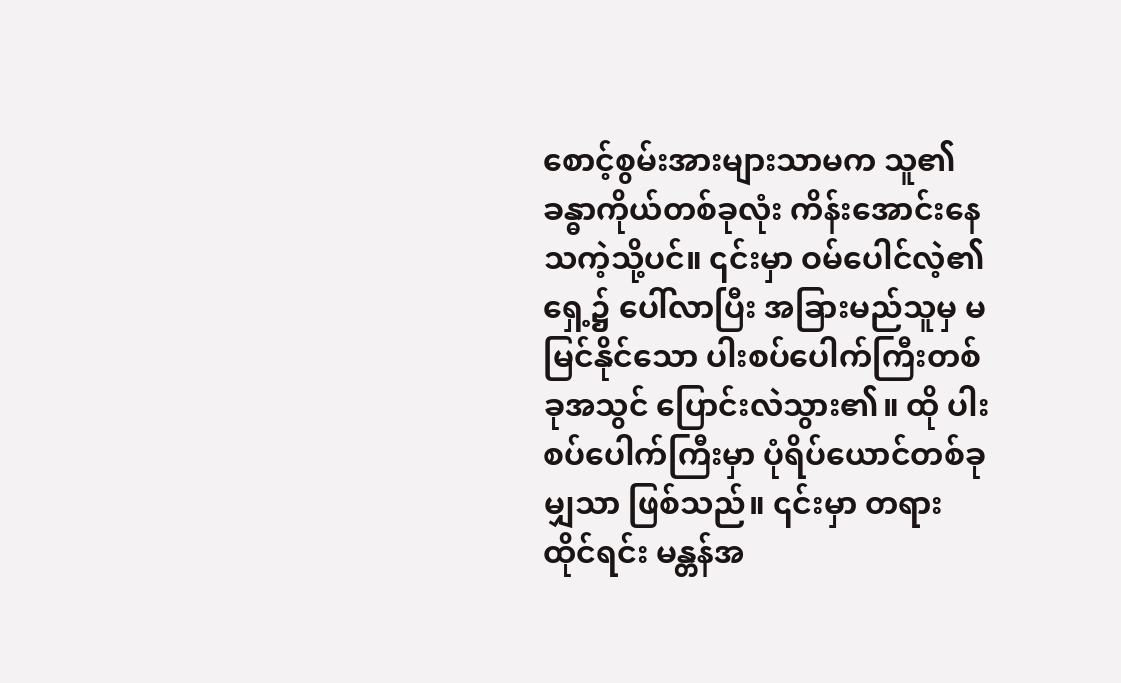စောင့်စွမ်းအားများသာမက သူ၏ ခန္ဓာကိုယ်တစ်ခုလုံး ကိန်းအောင်းနေသကဲ့သို့ပင်။ ၎င်းမှာ ဝမ်ပေါင်လဲ့၏ရှေ့၌ ပေါ်လာပြီး အခြားမည်သူမှ မမြင်နိုင်သော ပါးစပ်ပေါက်ကြီးတစ်ခုအသွင် ပြောင်းလဲသွား၏။ ထို ပါးစပ်ပေါက်ကြီးမှာ ပုံရိပ်ယောင်တစ်ခုမျှသာ ဖြစ်သည်။ ၎င်းမှာ တရားထိုင်ရင်း မန္တန်အ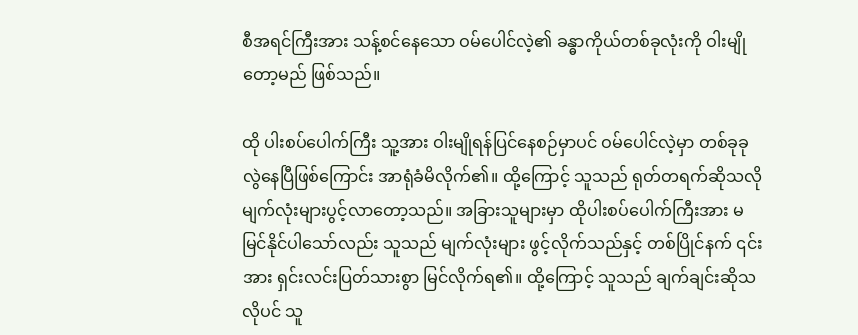စီအရင်ကြီးအား သန့်စင်နေသော ဝမ်ပေါင်လဲ့၏ ခန္ဓာကိုယ်တစ်ခုလုံးကို ဝါးမျိုတော့မည် ဖြစ်သည်။

ထို ပါးစပ်ပေါက်ကြီး သူ့အား ဝါးမျိုရန်ပြင်နေစဉ်မှာပင် ဝမ်ပေါင်လဲ့မှာ တစ်ခုခု လွဲနေပြီဖြစ်ကြောင်း အာရုံခံမိလိုက်၏။ ထို့ကြောင့် သူသည် ရုတ်တရက်ဆိုသလို မျက်လုံးများပွင့်လာတော့သည်။ အခြားသူများမှာ ထိုပါးစပ်ပေါက်ကြီးအား မမြင်နိုင်ပါသော်လည်း သူသည် မျက်လုံးများ ဖွင့်လိုက်သည်နှင့် တစ်ပြိုင်နက် ၎င်းအား ရှင်းလင်းပြတ်သားစွာ မြင်လိုက်ရ၏။ ထို့ကြောင့် သူသည် ချက်ချင်းဆိုသလိုပင် သူ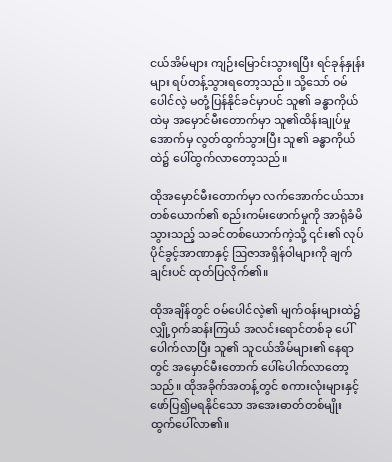ငယ်အိမ်များ ကျဉ်းမြောင်းသွားရပြီး ရင်ခုန်နှုန်းများ ရပ်တန့်သွားရတော့သည်။ သို့သော် ဝမ်ပေါင်လဲ့ မတုံ့ပြန်နိုင်ခင်မှာပင် သူ၏ ခန္ဓာကိုယ်ထဲမှ အမှောင်မီးတောက်မှာ သူ၏ထိန်းချုပ်မှုအောက်မှ လွတ်ထွက်သွားပြီး သူ၏ ခန္ဓာကိုယ်ထဲ၌ ပေါ်ထွက်လာတော့သည်။

ထိုအမှောင်မီးတောက်မှာ လက်အောက်ငယ်သားတစ်ယောက်၏ စည်းကမ်းဖောက်မှုကို အာရုံခံမိသွားသည့် သခင်တစ်ယောက်ကဲ့သို့ ၎င်း၏ လုပ်ပိုင်ခွင့်အာဏာနှင့် ဩဇာအရှိန်ဝါများကို ချက်ချင်းပင် ထုတ်ပြလိုက်၏။

ထိုအချိန်တွင် ဝမ်ပေါင်လဲ့၏ မျက်ဝန်းများထဲ၌ လျှို့ဝှက်ဆန်းကြယ် အလင်းရောင်တစ်ခု ပေါ်ပေါက်လာပြီး သူ၏ သူငယ်အိမ်များ၏ နေရာတွင် အမှောင်မီးတောက် ပေါ်ပေါက်လာတော့သည်။ ထိုအခိုက်အတန့်တွင် စကားလုံးများနှင့် ဖော်ပြ၍မရနိုင်သော အအေးဓာတ်တစ်မျိုး ထွက်ပေါ်လာ၏။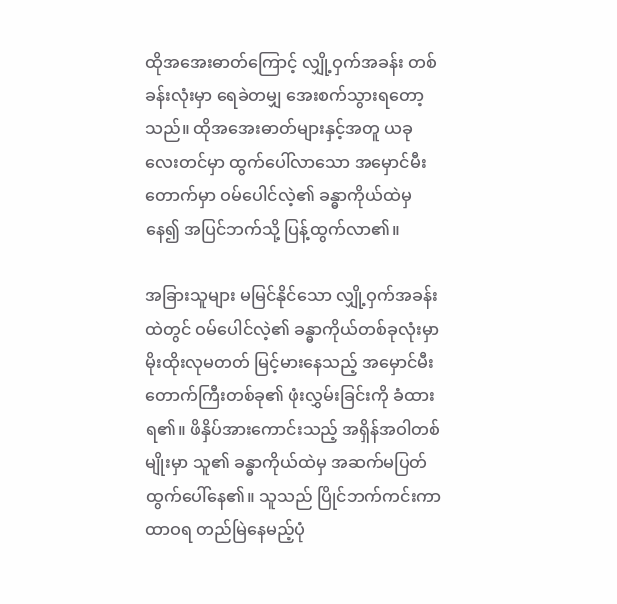ထိုအအေးဓာတ်ကြောင့် လျှို့ဝှက်အခန်း တစ်ခန်းလုံးမှာ ရေခဲတမျှ အေးစက်သွားရတော့သည်။ ထိုအအေးဓာတ်များနှင့်အတူ ယခုလေးတင်မှာ ထွက်ပေါ်လာသော အမှောင်မီးတောက်မှာ ဝမ်ပေါင်လဲ့၏ ခန္ဓာကိုယ်ထဲမှနေ၍ အပြင်ဘက်သို့ ပြန့်ထွက်လာ၏။

အခြားသူများ မမြင်နိုင်သော လျှို့ဝှက်အခန်းထဲတွင် ဝမ်ပေါင်လဲ့၏ ခန္ဓာကိုယ်တစ်ခုလုံးမှာ မိုးထိုးလုမတတ် မြင့်မားနေသည့် အမှောင်မီးတောက်ကြီးတစ်ခု၏ ဖုံးလွှမ်းခြင်းကို ခံထားရ၏။ ဖိနှိပ်အားကောင်းသည့် အရှိန်အဝါတစ်မျိုးမှာ သူ၏ ခန္ဓာကိုယ်ထဲမှ အဆက်မပြတ် ထွက်ပေါ်နေ၏။ သူသည် ပြိုင်ဘက်ကင်းကာ ထာဝရ တည်မြဲနေမည့်ပုံ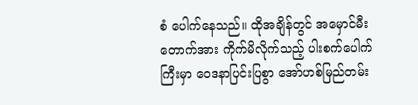စံ ပေါက်နေသည်။ ထိုအချိန်တွင် အမှောင်မီးတောက်အား ကိုက်မိလိုက်သည့် ပါးစက်ပေါက်ကြီးမှာ ဝေဒနာပြင်းပြစွာ အော်ဟစ်မြည်တမ်း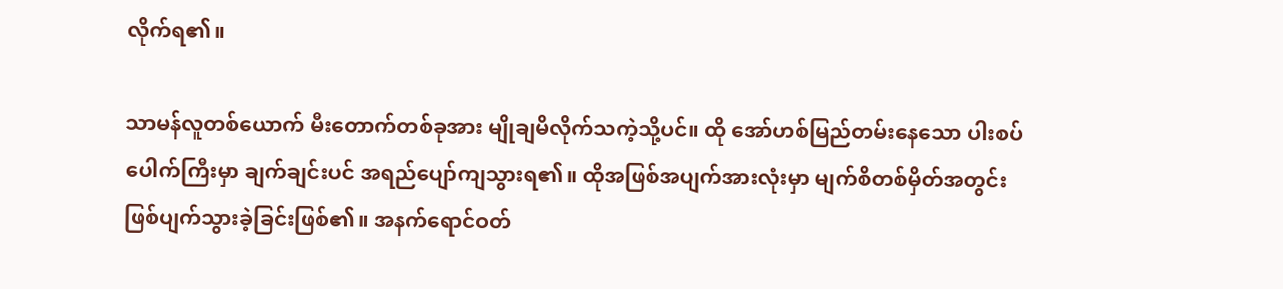လိုက်ရ၏။

သာမန်လူတစ်ယောက် မီးတောက်တစ်ခုအား မျိုချမိလိုက်သကဲ့သို့ပင်။ ထို အော်ဟစ်မြည်တမ်းနေသော ပါးစပ်ပေါက်ကြီးမှာ ချက်ချင်းပင် အရည်ပျော်ကျသွားရ၏။ ထိုအဖြစ်အပျက်အားလုံးမှာ မျက်စိတစ်မှိတ်အတွင်း ဖြစ်ပျက်သွားခဲ့ခြင်းဖြစ်၏။ အနက်ရောင်ဝတ်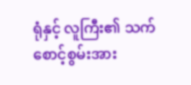ရုံနှင့် လူကြီး၏ သက်စောင့်စွမ်းအား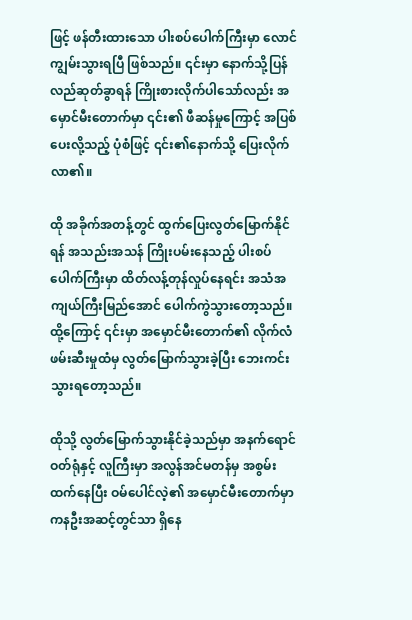ဖြင့် ဖန်တီးထားသော ပါးစပ်ပေါက်ကြီးမှာ လောင်ကျွမ်းသွားရပြီ ဖြစ်သည်။ ၎င်းမှာ နောက်သို့ပြန်လည်ဆုတ်ခွာရန် ကြိုးစားလိုက်ပါသော်လည်း အမှောင်မီးတောက်မှာ ၎င်း၏ ဖီဆန်မှုကြောင့် အပြစ်ပေးလို့သည့် ပုံစံဖြင့် ၎င်း၏နောက်သို့ ပြေးလိုက်လာ၏။

ထို အခိုက်အတန့်တွင် ထွက်ပြေးလွတ်မြောက်နိုင်ရန် အသည်းအသန် ကြိုးပမ်းနေသည့် ပါးစပ်ပေါက်ကြီးမှာ ထိတ်လန့်တုန်လှုပ်နေရင်း အသံအကျယ်ကြီးမြည်အောင် ပေါက်ကွဲသွားတော့သည်။ ထို့ကြောင့် ၎င်းမှာ အမှောင်မီးတောက်၏ လိုက်လံဖမ်းဆီးမှုထံမှ လွတ်မြောက်သွားခဲ့ပြီး ဘေးကင်းသွားရတော့သည်။

ထိုသို့ လွတ်မြောက်သွားနိုင်ခဲ့သည်မှာ အနက်ရောင်ဝတ်ရုံနှင့် လူကြီးမှာ အလွန်အင်မတန်မှ အစွမ်းထက်နေပြီး ဝမ်ပေါင်လဲ့၏ အမှောင်မီးတောက်မှာ ကနဦးအဆင့်တွင်သာ ရှိနေ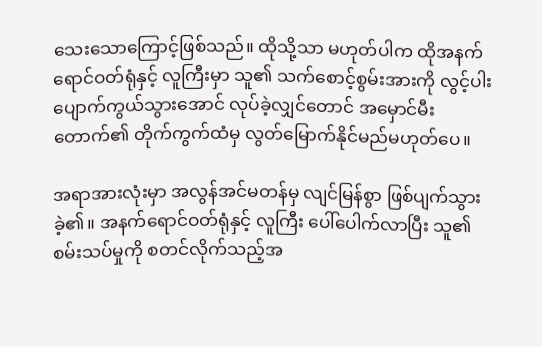သေးသောကြောင့်ဖြစ်သည်။ ထိုသို့သာ မဟုတ်ပါက ထိုအနက်ရောင်ဝတ်ရုံနှင့် လူကြီးမှာ သူ၏ သက်စောင့်စွမ်းအားကို လွင့်ပါးပျောက်ကွယ်သွားအောင် လုပ်ခဲ့လျှင်တောင် အမှောင်မီးတောက်၏ တိုက်ကွက်ထံမှ လွတ်မြောက်နိုင်မည်မဟုတ်ပေ။

အရာအားလုံးမှာ အလွန်အင်မတန်မှ လျင်မြန်စွာ ဖြစ်ပျက်သွားခဲ့၏။ အနက်ရောင်ဝတ်ရုံနှင့် လူကြီး ပေါ်ပေါက်လာပြီး သူ၏ စမ်းသပ်မှုကို စတင်လိုက်သည့်အ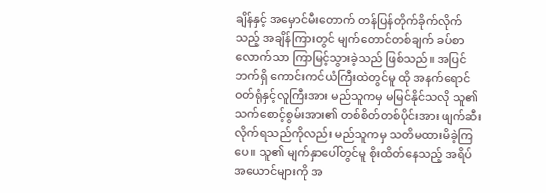ချိန်နှင့် အမှောင်မီးတောက် တန်ပြန်တိုက်ခိုက်လိုက်သည့် အချိန်ကြားတွင် မျက်တောင်တစ်ချက် ခပ်စာလောက်သာ ကြာမြင့်သွားခဲ့သည် ဖြစ်သည်။ အပြင်ဘက်ရှိ ကောင်းကင်ယံကြီးထဲတွင်မူ ထို အနက်ရောင်ဝတ်ရုံနှင့်လူကြီးအား မည်သူကမှ မမြင်နိုင်သလို သူ၏ သက်စောင့်စွမ်းအား၏ တစ်စိတ်တစ်ပိုင်းအား ဖျက်ဆီးလိုက်ရသည်ကိုလည်း မည်သူကမှ သတိမထားမိခဲ့ကြပေ။ သူ၏ မျက်နှာပေါ်တွင်မူ စိုးထိတ်နေသည့် အရိပ်အယောင်များကို အ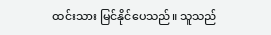ထင်းသား မြင်နိုင်ပေသည်။ သူသည်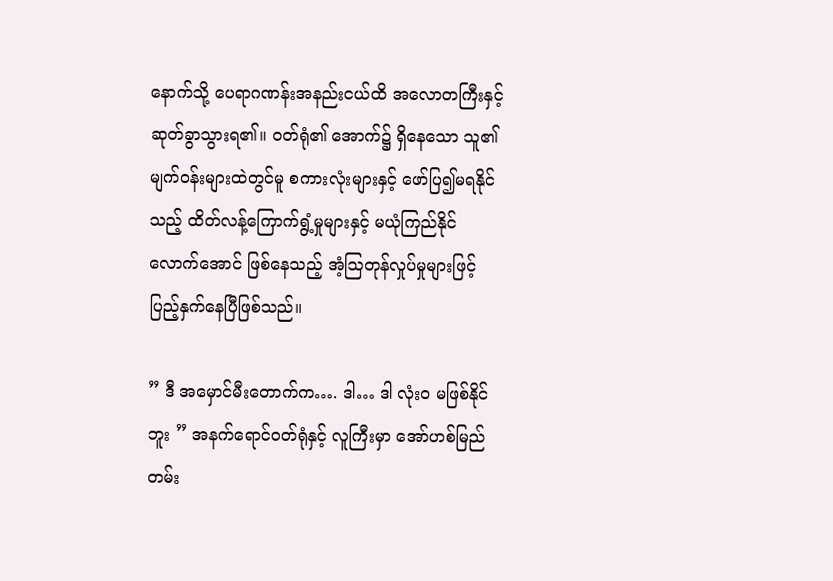နောက်သို့ ပေရာဂဏန်းအနည်းငယ်ထိ အလောတကြီးနှင့် ဆုတ်ခွာသွားရ၏။ ဝတ်ရုံ၏ အောက်၌ ရှိနေသော သူ၏ မျက်ဝန်းများထဲတွင်မူ စကားလုံးများနှင့် ဖော်ပြ၍မရနိုင်သည့် ထိတ်လန့်ကြောက်ရွံ့မှုများနှင့် မယုံကြည်နိုင်လောက်အောင် ဖြစ်နေသည့် အံ့ဩတုန်လှုပ်မှုများဖြင့် ပြည့်နှက်နေပြီဖြစ်သည်။

” ဒီ အမှောင်မီးတောက်က…. ဒါ… ဒါ လုံးဝ မဖြစ်နိုင်ဘူး ” အနက်ရောင်ဝတ်ရုံနှင့် လူကြီးမှာ အော်ဟစ်မြည်တမ်း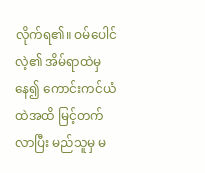လိုက်ရ၏။ ဝမ်ပေါင်လဲ့၏ အိမ်ရာထဲမှနေ၍ ကောင်းကင်ယံထဲအထိ မြင့်တက်လာပြီး မည်သူမှ မ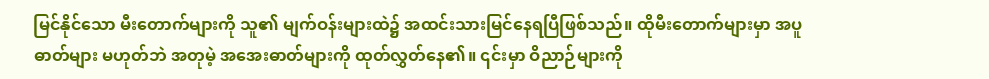မြင်နိုင်သော မီးတောက်များကို သူ၏ မျက်ဝန်းများထဲ၌ အထင်းသားမြင်နေရပြီဖြစ်သည်။ ထိုမီးတောက်များမှာ အပူဓာတ်များ မဟုတ်ဘဲ အတုမဲ့ အအေးဓာတ်များကို ထုတ်လွှတ်နေ၏။ ၎င်းမှာ ဝိညာဉ်များကို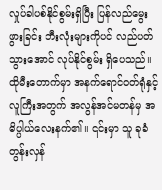လှုပ်ခါပစ်နိုင်စွမ်းရှိပြီး ပြန်လည်မွေးဖွားခြင်း ဘီးလုံးများကိုပင် လည်ပတ်သွားအောင် လုပ်နိုင်စွမ်း ရှိပေသည်။ ထိုမီးတောက်မှာ အနက်ရောင်ဝတ်ရုံနှင့် လူကြီးအတွက် အလွန်အင်မတန်မှ အဓိပ္ပါယ်လေးနက်၏။ ၎င်းမှာ သူ ခုခံတွန်းလှန်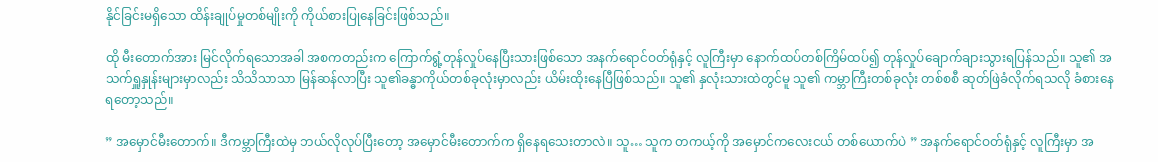နိုင်ခြင်းမရှိသော ထိန်းချုပ်မှုတစ်မျိုးကို ကိုယ်စားပြုနေခြင်းဖြစ်သည်။

ထို မီးတောက်အား မြင်လိုက်ရသောအခါ အစကတည်းက ကြောက်ရွံ့တုန်လှုပ်နေပြီးသားဖြစ်သော အနက်ရောင်ဝတ်ရုံနှင့် လူကြီးမှာ နောက်ထပ်တစ်ကြိမ်ထပ်၍ တုန်လှုပ်ချောက်ချားသွားရပြန်သည်။ သူ၏ အသက်ရှူနှုန်းများမှာလည်း သိသိသာသာ မြန်ဆန်လာပြီး သူ၏ခန္ဓာကိုယ်တစ်ခုလုံးမှာလည်း ယိမ်းထိုးနေပြီဖြစ်သည်။ သူ၏ နှလုံးသားထဲတွင်မူ သူ၏ ကမ္ဘာကြီးတစ်ခုလုံး တစ်စစီ ဆုတ်ဖြဲခံလိုက်ရသလို ခံစားနေရတော့သည်။

” အမှောင်မီးတောက်။ ဒီကမ္ဘာကြီးထဲမှ ဘယ်လိုလုပ်ပြီးတော့ အမှောင်မီးတောက်က ရှိနေရသေးတာလဲ။ သူ… သူက တကယ့်ကို အမှောင်ကလေးငယ် တစ်ယောက်ပဲ ” အနက်ရောင်ဝတ်ရုံနှင့် လူကြီးမှာ အ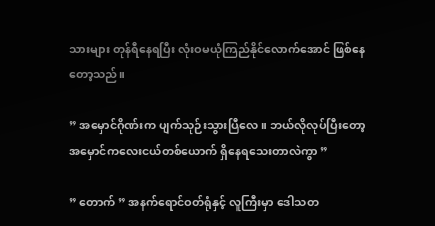သားများ တုန်ရီနေရပြီး လုံးဝမယုံကြည်နိုင်လောက်အောင် ဖြစ်နေတော့သည်။

” အမှောင်ဂိုဏ်းက ပျက်သုဉ်းသွားပြီလေ။ ဘယ်လိုလုပ်ပြီးတော့ အမှောင်ကလေးငယ်တစ်ယောက် ရှိနေရသေးတာလဲကွာ ”

” တောက် ” အနက်ရောင်ဝတ်ရုံနှင့် လူကြီးမှာ ဒေါသတ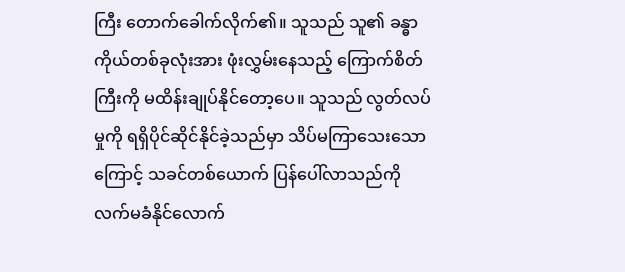ကြီး တောက်ခေါက်လိုက်၏။ သူသည် သူ၏ ခန္ဓာကိုယ်တစ်ခုလုံးအား ဖုံးလွှမ်းနေသည့် ကြောက်စိတ်ကြီးကို မထိန်းချုပ်နိုင်တော့ပေ။ သူသည် လွတ်လပ်မှုကို ရရှိပိုင်ဆိုင်နိုင်ခဲ့သည်မှာ သိပ်မကြာသေးသောကြောင့် သခင်တစ်ယောက် ပြန်ပေါ်လာသည်ကို လက်မခံနိုင်လောက်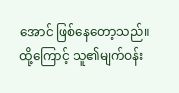အောင် ဖြစ်နေတော့သည်။ ထို့ကြောင့် သူ၏မျက်ဝန်း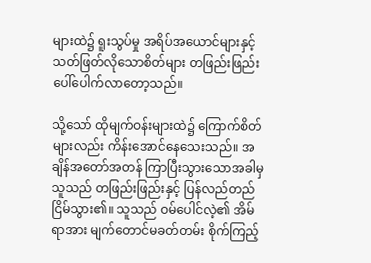များထဲ၌ ရူးသွပ်မှု အရိပ်အယောင်များနှင့် သတ်ဖြတ်လိုသောစိတ်များ တဖြည်းဖြည်း ပေါ်ပေါက်လာတော့သည်။

သို့သော် ထိုမျက်ဝန်းများထဲ၌ ကြောက်စိတ်များလည်း ကိန်းအောင်နေသေးသည်။ အချိန်အတော်အတန် ကြာပြီးသွားသောအခါမှ သူသည် တဖြည်းဖြည်းနှင့် ပြန်လည်တည်ငြိမ်သွား၏။ သူသည် ဝမ်ပေါင်လဲ့၏ အိမ်ရာအား မျက်တောင်မခတ်တမ်း စိုက်ကြည့်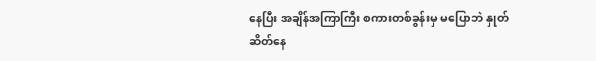နေပြီး အချိန်အကြာကြီး စကားတစ်ခွန်းမှ မပြောဘဲ နှုတ်ဆိတ်နေ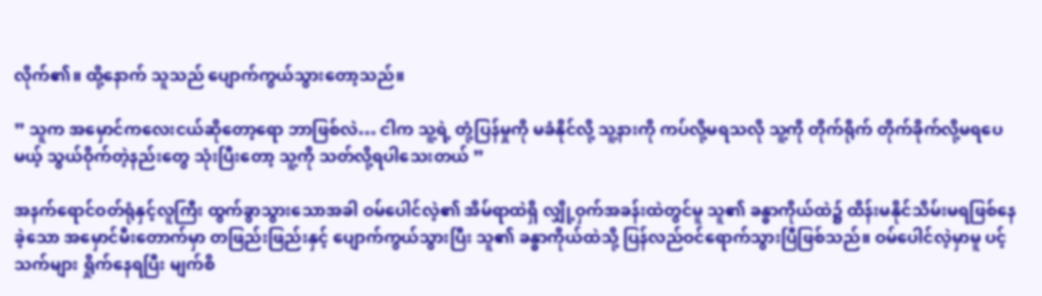လိုက်၏။ ထို့နောက် သူသည် ပျောက်ကွယ်သွားတော့သည်။

” သူက အမှောင်ကလေးငယ်ဆိုတော့ရော ဘာဖြစ်လဲ… ငါက သူ့ရဲ့ တုံ့ပြန်မှုကို မခံနိုင်လို့ သူ့နားကို ကပ်လို့မရသလို သူ့ကို တိုက်ရိုက် တိုက်ခိုက်လို့မရပေမယ့် သွယ်ဝိုက်တဲ့နည်းတွေ သုံးပြီးတော့ သူ့ကို သတ်လို့ရပါသေးတယ် ”

အနက်ရောင်ဝတ်ရုံနှင့်လူကြီး ထွက်ခွာသွားသောအခါ ဝမ်ပေါင်လဲ့၏ အိမ်ရာထဲရှိ လျှို့ဝှက်အခန်းထဲတွင်မူ သူ၏ ခန္ဓာကိုယ်ထဲ၌ ထိန်းမနိုင်သိမ်းမရဖြစ်နေခဲ့သော အမှောင်မီးတောက်မှာ တဖြည်းဖြည်းနှင့် ပျောက်ကွယ်သွားပြီး သူ၏ ခန္ဓာကိုယ်ထဲသို့ ပြန်လည်ဝင်ရောက်သွားပြီဖြစ်သည်။ ဝမ်ပေါင်လဲ့မှာမူ ပင့်သက်များ ရှိုက်နေရပြီး မျက်စိ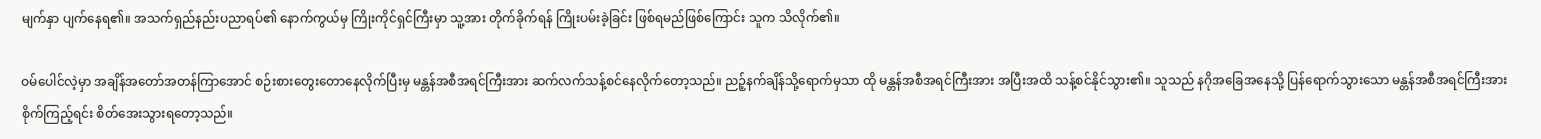မျက်နှာ ပျက်နေရ၏။ အသက်ရှည်နည်းပညာရပ်၏ နောက်ကွယ်မှ ကြိုးကိုင်ရှင်ကြီးမှာ သူ့အား တိုက်ခိုက်ရန် ကြိုးပမ်းခဲ့ခြင်း ဖြစ်ရမည်ဖြစ်ကြောင်း သူက သိလိုက်၏။

ဝမ်ပေါင်လဲ့မှာ အချိန်အတော်အတန်ကြာအောင် စဉ်းစားတွေးတောနေလိုက်ပြီးမှ မန္တန်အစီအရင်ကြီးအား ဆက်လက်သန့်စင်နေလိုက်တော့သည်။ ညဉ့်နက်ချိန်သို့ရောက်မှသာ ထို မန္တန်အစီအရင်ကြီးအား အပြီးအထိ သန့်စင်နိုင်သွား၏။ သူသည် နဂိုအခြေအနေသို့ ပြန်ရောက်သွားသော မန္တန်အစီအရင်ကြီးအား စိုက်ကြည့်ရင်း စိတ်အေးသွားရတော့သည်။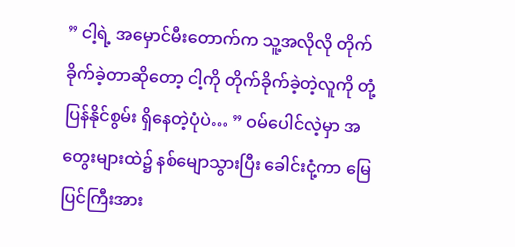” ငါ့ရဲ့ အမှောင်မီးတောက်က သူ့အလိုလို တိုက်ခိုက်ခဲ့တာဆိုတော့ ငါ့ကို တိုက်ခိုက်ခဲ့တဲ့လူကို တုံ့ပြန်နိုင်စွမ်း ရှိနေတဲ့ပုံပဲ… ” ဝမ်ပေါင်လဲ့မှာ အတွေးများထဲ၌ နစ်မျောသွားပြီး ခေါင်းငုံ့ကာ မြေပြင်ကြီးအား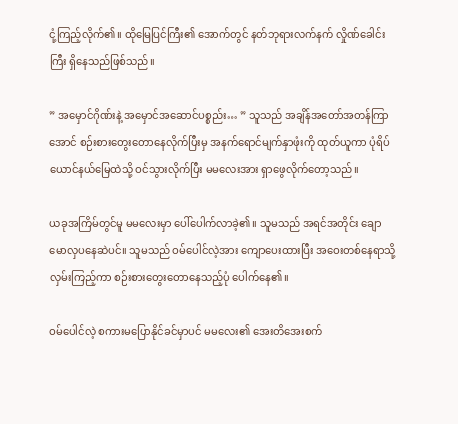ငုံ့ကြည့်လိုက်၏။ ထိုမြေပြင်ကြီး၏ အောက်တွင် နတ်ဘုရားလက်နက် လှိုဏ်ခေါင်းကြီး ရှိနေသည်ဖြစ်သည်။

” အမှောင်ဂိုဏ်းနဲ့ အမှောင်အဆောင်ပစ္စည်း… ” သူသည် အချိန်အတော်အတန်ကြာအောင် စဉ်းစားတွေးတောနေလိုက်ပြီးမှ အနက်ရောင်မျက်နှာဖုံးကို ထုတ်ယူကာ ပုံရိပ်ယောင်နယ်မြေထဲသို့ ဝင်သွားလိုက်ပြီး မမလေးအား ရှာဖွေလိုက်တော့သည်။

ယခုအကြိမ်တွင်မူ မမလေးမှာ ပေါ်ပေါက်လာခဲ့၏။ သူမသည် အရင်အတိုင်း ချောမောလှပနေဆဲပင်။ သူမသည် ဝမ်ပေါင်လဲ့အား ကျောပေးထားပြီး အဝေးတစ်နေရာသို့ လှမ်းကြည့်ကာ စဉ်းစားတွေးတောနေသည့်ပုံ ပေါက်နေ၏။

ဝမ်ပေါင်လဲ့ စကားမပြောနိုင်ခင်မှာပင် မမလေး၏ အေး‌တိအေးစက်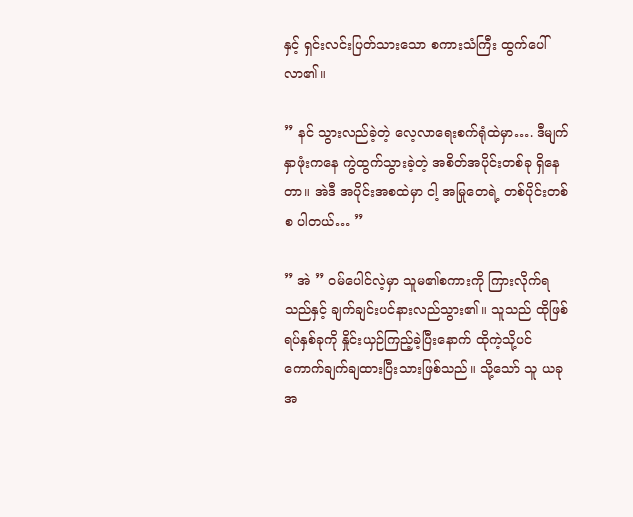နှင့် ရှင်းလင်းပြတ်သားသော စကားသံကြီး ထွက်ပေါ်လာ၏။

” နင် သွားလည်ခဲ့တဲ့ လေ့လာရေးစက်ရုံထဲမှာ…. ဒီမျက်နှာဖုံးကနေ ကွဲထွက်သွားခဲ့တဲ့ အစိတ်အပိုင်းတစ်ခု ရှိနေတာ။ အဲဒီ အပိုင်းအစထဲမှာ ငါ့ အမြုတေရဲ့ တစ်ပိုင်းတစ်စ ပါတယ်… ”

” အဲ ” ဝမ်ပေါင်လဲ့မှာ သူမ၏စကားကို ကြားလိုက်ရသည်နှင့် ချက်ချင်းပင်နားလည်သွား၏။ သူသည် ထိုဖြစ်ရပ်နှစ်ခုကို နှိုင်းယှဉ်ကြည့်ခဲ့ပြီးနောက် ထိုကဲ့သို့ပင် ကောက်ချက်ချထားပြီးသားဖြစ်သည်။ သို့သော် သူ ယခုအ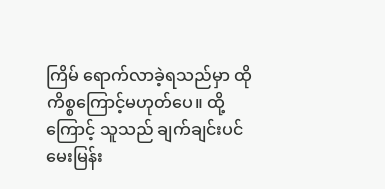ကြိမ် ရောက်လာခဲ့ရသည်မှာ ထိုကိစ္စကြောင့်မဟုတ်ပေ။ ထို့ကြောင့် သူသည် ချက်ချင်းပင် မေးမြန်း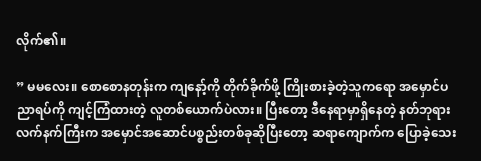လိုက်၏။

” မမလေး။ စောစောနတုန်းက ကျနော့်ကို တိုက်ခိုက်ဖို့ ကြိုးစားခဲ့တဲ့သူကရော အမှောင်ပညာရပ်ကို ကျင့်ကြံထားတဲ့ လူတစ်ယောက်ပဲလား။ ပြီးတော့ ဒီနေရာမှာရှိနေတဲ့ နတ်ဘုရားလက်နက်ကြီးက အမှောင်အဆောင်ပစ္စည်းတစ်ခုဆိုပြီးတော့ ဆရာကျောက်က ပြောခဲ့သေး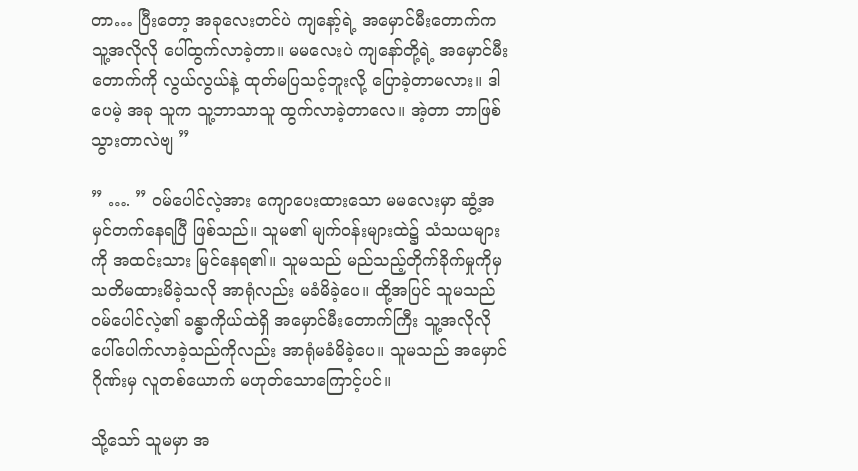တာ… ပြီးတော့ အခုလေးတင်ပဲ ကျနော့်ရဲ့ အမှောင်မီးတောက်က သူ့အလိုလို ပေါ်ထွက်လာခဲ့တာ။ မမလေးပဲ ကျနော်တို့ရဲ့ အမှောင်မီးတောက်ကို လွယ်လွယ်နဲ့ ထုတ်မပြသင့်ဘူးလို့ ပြောခဲ့တာမလား။ ဒါပေမဲ့ အခု သူက သူ့ဘာသာသူ ထွက်လာခဲ့တာလေ။ အဲ့တာ ဘာဖြစ်သွားတာလဲဗျ ”

” …. ” ဝမ်ပေါင်လဲ့အား ကျောပေးထားသော မမလေးမှာ ဆွံ့အမှင်တက်နေရပြီ ဖြစ်သည်။ သူမ၏ မျက်ဝန်းများထဲ၌ သံသယများကို အထင်းသား မြင်နေရ၏။ သူမသည် မည်သည့်တိုက်ခိုက်မှုကိုမှ သတိမထားမိခဲ့သလို အာရုံလည်း မခံမိခဲ့ပေ။ ထို့အပြင် သူမသည် ဝမ်ပေါင်လဲ့၏ ခန္ဓာကိုယ်ထဲရှိ အမှောင်မီးတောက်ကြီး သူ့အလိုလို ပေါ်ပေါက်လာခဲ့သည်ကိုလည်း အာရုံမခံမိခဲ့ပေ။ သူမသည် အမှောင်ဂိုဏ်းမှ လူတစ်ယောက် မဟုတ်သောကြောင့်ပင်။

သို့သော် သူမမှာ အ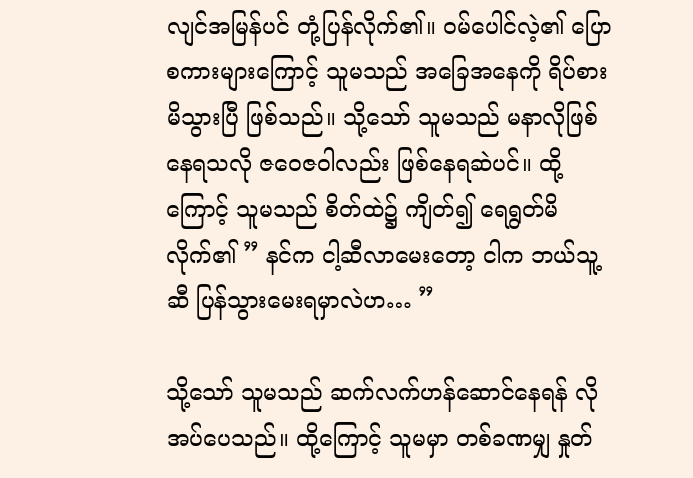လျင်အမြန်ပင် တုံ့ပြန်လိုက်၏။ ဝမ်ပေါင်လဲ့၏ ပြောစကားများကြောင့် သူမသည် အခြေအနေကို ရိပ်စားမိသွားပြီ ဖြစ်သည်။ သို့သော် သူမသည် မနာလိုဖြစ်နေရသလို ဇဝေဇဝါလည်း ဖြစ်နေရဆဲပင်။ ထို့ကြောင့် သူမသည် စိတ်ထဲ၌ ကျိတ်၍ ရေရွတ်မိလိုက်၏ ” နင်က ငါ့ဆီလာမေးတော့ ငါက ဘယ်သူ့ဆီ ပြန်သွားမေးရမှာလဲဟ… ”

သို့သော် သူမသည် ဆက်လက်ဟန်ဆောင်နေရန် လိုအပ်ပေသည်။ ထို့ကြောင့် သူမမှာ တစ်ခဏမျှ နှုတ်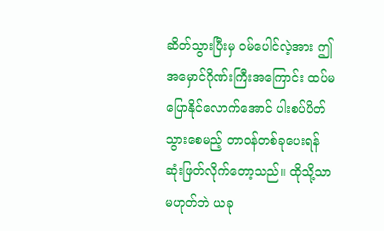ဆိတ်သွားပြီးမှ ဝမ်ပေါင်လဲ့အား ဤ အမှောင်ဂိုဏ်းကြီးအကြောင်း ထပ်မပြောနိုင်လောက်အောင် ပါးစပ်ပိတ်သွားစေမည့် တာဝန်တစ်ခုပေးရန် ဆုံးဖြတ်လိုက်တော့သည်။ ထိုသို့သာမဟုတ်ဘဲ ယခု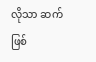လိုသာ ဆက်ဖြစ်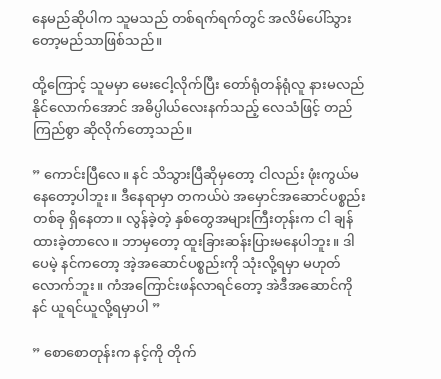နေမည်ဆိုပါက သူမသည် တစ်ရက်ရက်တွင် အလိမ်ပေါ်သွားတော့မည်သာဖြစ်သည်။

ထို့ကြောင့် သူမမှာ မေးငေါ့လိုက်ပြီး တော်ရုံတန်ရုံလူ နားမလည်နိုင်လောက်အောင် အဓိပ္ပါယ်လေးနက်သည့် လေသံဖြင့် တည်ကြည်စွာ ဆိုလိုက်တော့သည်။

” ကောင်းပြီလေ။ နင် သိသွားပြီဆိုမှတော့ ငါလည်း ဖုံးကွယ်မနေတော့ပါဘူး။ ဒီနေရာမှာ တကယ်ပဲ အမှောင်အဆောင်ပစ္စည်းတစ်ခု ရှိနေတာ။ လွန်ခဲ့တဲ့ နှစ်တွေအများကြီးတုန်းက ငါ ချန်ထားခဲ့တာလေ။ ဘာမှတော့ ထူးခြားဆန်းပြားမနေပါဘူး။ ဒါပေမဲ့ နင်ကတော့ အဲ့အဆောင်ပစ္စည်းကို သုံးလို့ရမှာ မဟုတ်လောက်ဘူး။ ကံအကြောင်းဖန်လာရင်တော့ အဲဒီအဆောင်ကို နင် ယူရင်ယူလို့ရမှာပါ ”

” စောစောတုန်းက နင့်ကို တိုက်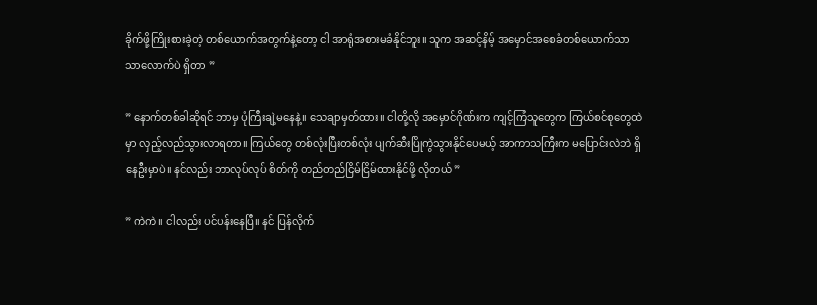ခိုက်ဖို့ကြိုးစားခဲ့တဲ့ တစ်ယောက်အတွက်နဲ့တော့ ငါ အာရုံအစားမခံနိုင်ဘူး။ သူက အဆင့်နိမ့် အမှောင်အစေခံတစ်ယောက်သာသာလောက်ပဲ ရှိတာ ”

” နောက်တစ်ခါဆိုရင် ဘာမှ ပုံကြီးချဲ့မနေနဲ့။ သေချာမှတ်ထား။ ငါတို့လို အမှောင်ဂိုဏ်းက ကျင့်ကြံသူတွေက ကြယ်စင်စုတွေထဲမှာ လှည့်လည်သွားလာရတာ။ ကြယ်တွေ တစ်လုံးပြီးတစ်လုံး ပျက်ဆီးပြိုကွဲသွားနိုင်ပေမယ့် အာကာသကြီးက မပြောင်းလဲဘဲ ရှိနေဦးမှာပဲ။ နင်လည်း ဘာလုပ်လုပ် စိတ်ကို တည်တည်ငြိမ်ငြိမ်ထားနိုင်ဖို့ လိုတယ် ”

” ကဲကဲ။ ငါလည်း ပင်ပန်းနေပြီ။ နင် ပြန်လိုက်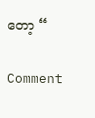တော့ “

Comment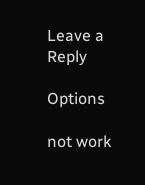Leave a Reply

Options

not work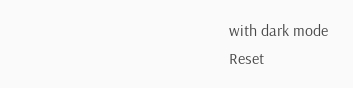with dark mode
Reset